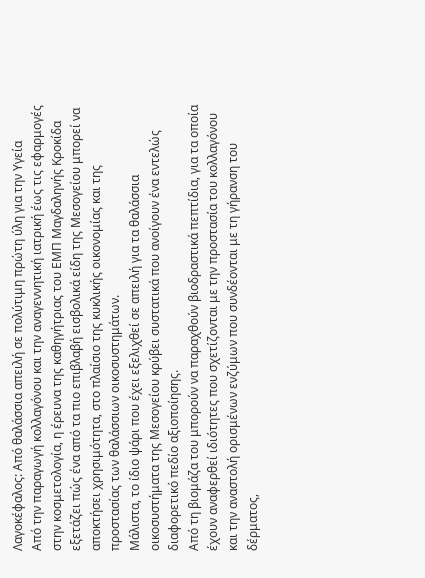Λαγοκέφαλος: Από θαλάσσια απειλή σε πολύτιμη πρώτη ύλη για την Υγεία
Από την παραγωγή κολλαγόνου και την αναγεννητική ιατρική έως τις εφαρμογές στην κοσμετολογία, η έρευνα της καθηγήτριας του ΕΜΠ Μαγδαληνής Κροκίδα εξετάζει πώς ένα από τα πιο επιβλαβή εισβολικά είδη της Μεσογείου μπορεί να αποκτήσει χρησιμότητα, στο πλαίσιο της κυκλικής οικονομίας και της προστασίας των θαλάσσιων οικοσυστημάτων.
Μάλιστα, το ίδιο ψάρι που έχει εξελιχθεί σε απειλή για τα θαλάσσια οικοσυστήματα της Μεσογείου κρύβει συστατικά που ανοίγουν ένα εντελώς διαφορετικό πεδίο αξιοποίησης.
Από τη βιομάζα του μπορούν να παραχθούν βιοδραστικά πεπτίδια, για τα οποία έχουν αναφερθεί ιδιότητες που σχετίζονται με την προστασία του κολλαγόνου και την αναστολή ορισμένων ενζύμων που συνδέονται με τη γήρανση του δέρματος,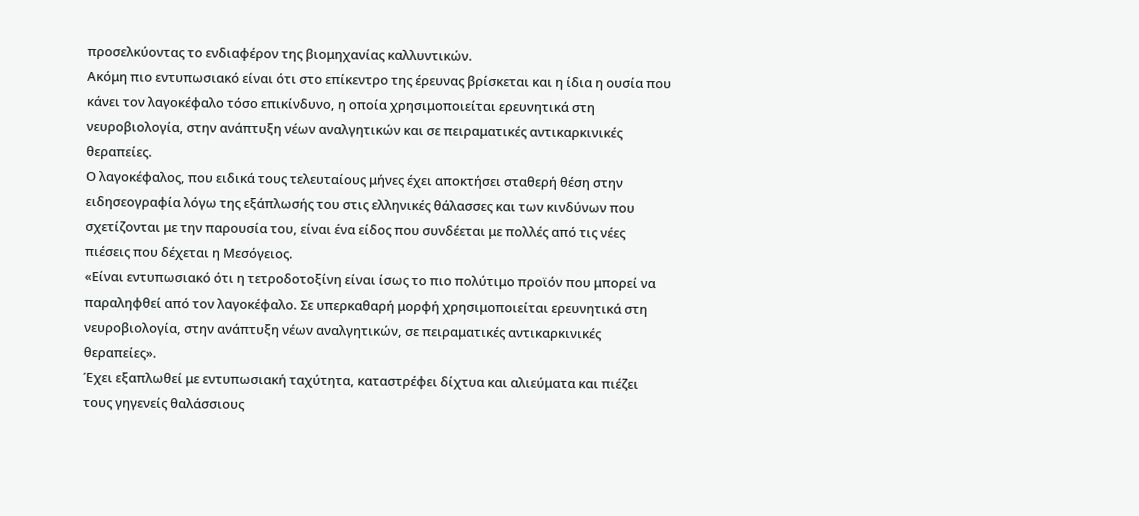προσελκύοντας το ενδιαφέρον της βιομηχανίας καλλυντικών.
Ακόμη πιο εντυπωσιακό είναι ότι στο επίκεντρο της έρευνας βρίσκεται και η ίδια η ουσία που κάνει τον λαγοκέφαλο τόσο επικίνδυνο, η οποία χρησιμοποιείται ερευνητικά στη νευροβιολογία, στην ανάπτυξη νέων αναλγητικών και σε πειραματικές αντικαρκινικές θεραπείες.
Ο λαγοκέφαλος, που ειδικά τους τελευταίους μήνες έχει αποκτήσει σταθερή θέση στην ειδησεογραφία λόγω της εξάπλωσής του στις ελληνικές θάλασσες και των κινδύνων που σχετίζονται με την παρουσία του, είναι ένα είδος που συνδέεται με πολλές από τις νέες πιέσεις που δέχεται η Μεσόγειος.
«Είναι εντυπωσιακό ότι η τετροδοτοξίνη είναι ίσως το πιο πολύτιμο προϊόν που μπορεί να παραληφθεί από τον λαγοκέφαλο. Σε υπερκαθαρή μορφή χρησιμοποιείται ερευνητικά στη νευροβιολογία, στην ανάπτυξη νέων αναλγητικών, σε πειραματικές αντικαρκινικές θεραπείες».
Έχει εξαπλωθεί με εντυπωσιακή ταχύτητα, καταστρέφει δίχτυα και αλιεύματα και πιέζει τους γηγενείς θαλάσσιους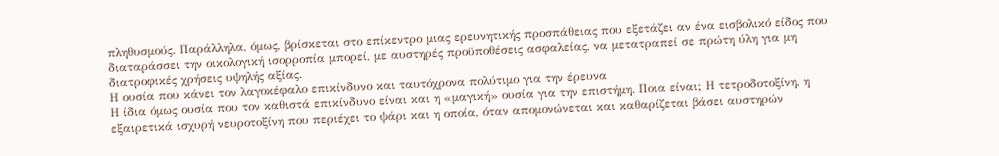πληθυσμούς. Παράλληλα, όμως, βρίσκεται στο επίκεντρο μιας ερευνητικής προσπάθειας που εξετάζει αν ένα εισβολικό είδος που διαταράσσει την οικολογική ισορροπία μπορεί, με αυστηρές προϋποθέσεις ασφαλείας, να μετατραπεί σε πρώτη ύλη για μη διατροφικές χρήσεις υψηλής αξίας.
Η ουσία που κάνει τον λαγοκέφαλο επικίνδυνο και ταυτόχρονα πολύτιμο για την έρευνα
Η ίδια όμως ουσία που τον καθιστά επικίνδυνο είναι και η «μαγική» ουσία για την επιστήμη. Ποια είναι; Η τετροδοτοξίνη, η εξαιρετικά ισχυρή νευροτοξίνη που περιέχει το ψάρι και η οποία, όταν απομονώνεται και καθαρίζεται βάσει αυστηρών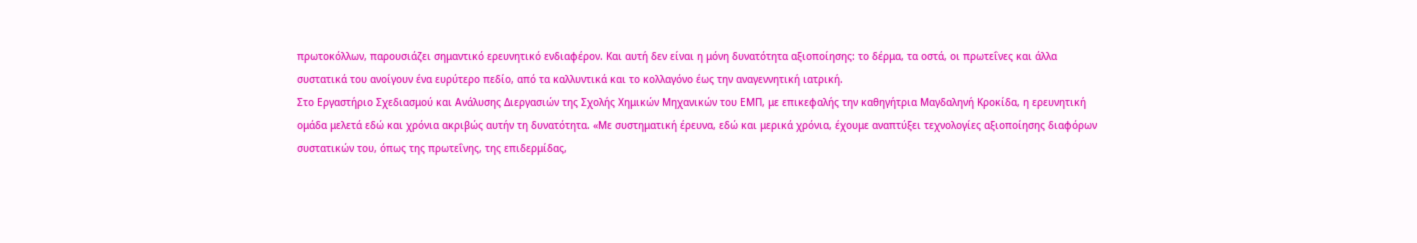πρωτοκόλλων, παρουσιάζει σημαντικό ερευνητικό ενδιαφέρον. Και αυτή δεν είναι η μόνη δυνατότητα αξιοποίησης: το δέρμα, τα οστά, οι πρωτεΐνες και άλλα συστατικά του ανοίγουν ένα ευρύτερο πεδίο, από τα καλλυντικά και το κολλαγόνο έως την αναγεννητική ιατρική.
Στο Εργαστήριο Σχεδιασμού και Ανάλυσης Διεργασιών της Σχολής Χημικών Μηχανικών του ΕΜΠ, με επικεφαλής την καθηγήτρια Μαγδαληνή Κροκίδα, η ερευνητική ομάδα μελετά εδώ και χρόνια ακριβώς αυτήν τη δυνατότητα. «Με συστηματική έρευνα, εδώ και μερικά χρόνια, έχουμε αναπτύξει τεχνολογίες αξιοποίησης διαφόρων συστατικών του, όπως της πρωτεΐνης, της επιδερμίδας,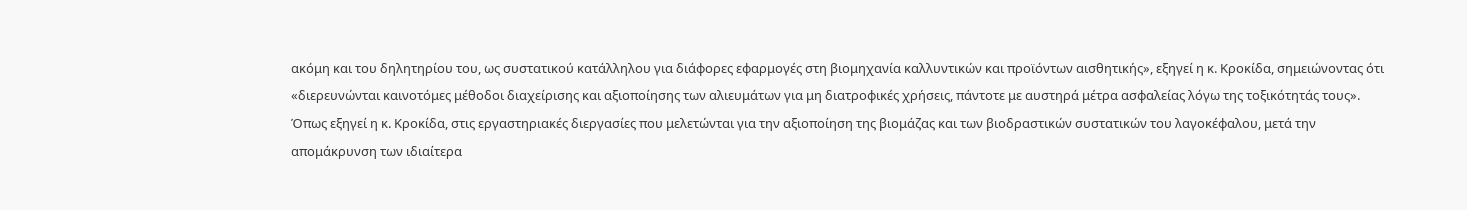ακόμη και του δηλητηρίου του, ως συστατικού κατάλληλου για διάφορες εφαρμογές στη βιομηχανία καλλυντικών και προϊόντων αισθητικής», εξηγεί η κ. Κροκίδα, σημειώνοντας ότι «διερευνώνται καινοτόμες μέθοδοι διαχείρισης και αξιοποίησης των αλιευμάτων για μη διατροφικές χρήσεις, πάντοτε με αυστηρά μέτρα ασφαλείας λόγω της τοξικότητάς τους».
Όπως εξηγεί η κ. Κροκίδα, στις εργαστηριακές διεργασίες που μελετώνται για την αξιοποίηση της βιομάζας και των βιοδραστικών συστατικών του λαγοκέφαλου, μετά την απομάκρυνση των ιδιαίτερα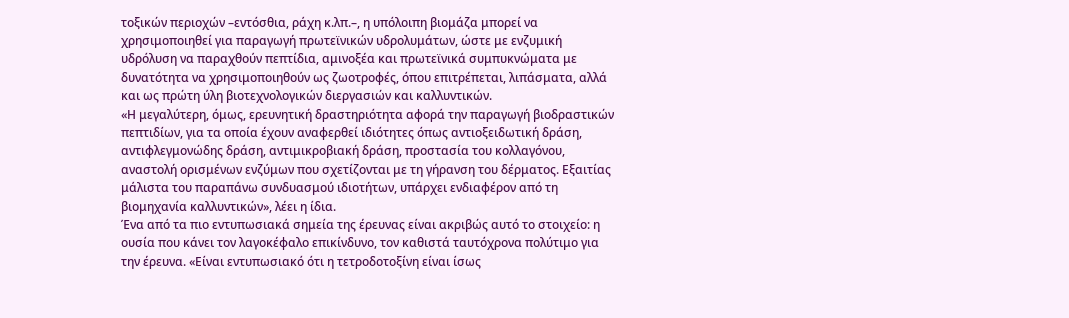τοξικών περιοχών –εντόσθια, ράχη κ.λπ.–, η υπόλοιπη βιομάζα μπορεί να χρησιμοποιηθεί για παραγωγή πρωτεϊνικών υδρολυμάτων, ώστε με ενζυμική υδρόλυση να παραχθούν πεπτίδια, αμινοξέα και πρωτεϊνικά συμπυκνώματα με δυνατότητα να χρησιμοποιηθούν ως ζωοτροφές, όπου επιτρέπεται, λιπάσματα, αλλά και ως πρώτη ύλη βιοτεχνολογικών διεργασιών και καλλυντικών.
«Η μεγαλύτερη, όμως, ερευνητική δραστηριότητα αφορά την παραγωγή βιοδραστικών πεπτιδίων, για τα οποία έχουν αναφερθεί ιδιότητες όπως αντιοξειδωτική δράση, αντιφλεγμονώδης δράση, αντιμικροβιακή δράση, προστασία του κολλαγόνου, αναστολή ορισμένων ενζύμων που σχετίζονται με τη γήρανση του δέρματος. Εξαιτίας μάλιστα του παραπάνω συνδυασμού ιδιοτήτων, υπάρχει ενδιαφέρον από τη βιομηχανία καλλυντικών», λέει η ίδια.
Ένα από τα πιο εντυπωσιακά σημεία της έρευνας είναι ακριβώς αυτό το στοιχείο: η ουσία που κάνει τον λαγοκέφαλο επικίνδυνο, τον καθιστά ταυτόχρονα πολύτιμο για την έρευνα. «Είναι εντυπωσιακό ότι η τετροδοτοξίνη είναι ίσως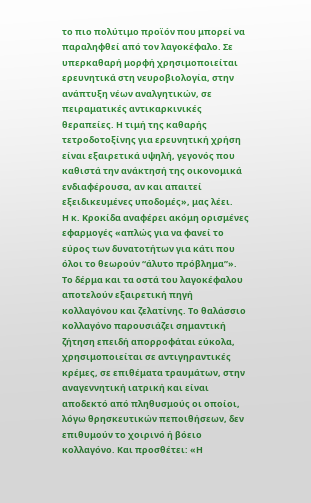το πιο πολύτιμο προϊόν που μπορεί να παραληφθεί από τον λαγοκέφαλο. Σε υπερκαθαρή μορφή χρησιμοποιείται ερευνητικά στη νευροβιολογία, στην ανάπτυξη νέων αναλγητικών, σε πειραματικές αντικαρκινικές θεραπείες. Η τιμή της καθαρής τετροδοτοξίνης για ερευνητική χρήση είναι εξαιρετικά υψηλή, γεγονός που καθιστά την ανάκτησή της οικονομικά ενδιαφέρουσα, αν και απαιτεί εξειδικευμένες υποδομές», μας λέει.
Η κ. Κροκίδα αναφέρει ακόμη ορισμένες εφαρμογές «απλώς για να φανεί το εύρος των δυνατοτήτων για κάτι που όλοι το θεωρούν “άλυτο πρόβλημα”».
Το δέρμα και τα οστά του λαγοκέφαλου αποτελούν εξαιρετική πηγή κολλαγόνου και ζελατίνης. Το θαλάσσιο κολλαγόνο παρουσιάζει σημαντική ζήτηση επειδή απορροφάται εύκολα, χρησιμοποιείται σε αντιγηραντικές κρέμες, σε επιθέματα τραυμάτων, στην αναγεννητική ιατρική και είναι αποδεκτό από πληθυσμούς οι οποίοι, λόγω θρησκευτικών πεποιθήσεων, δεν επιθυμούν το χοιρινό ή βόειο κολλαγόνο. Και προσθέτει: «Η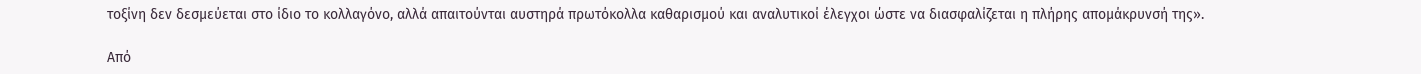τοξίνη δεν δεσμεύεται στο ίδιο το κολλαγόνο, αλλά απαιτούνται αυστηρά πρωτόκολλα καθαρισμού και αναλυτικοί έλεγχοι ώστε να διασφαλίζεται η πλήρης απομάκρυνσή της».

Από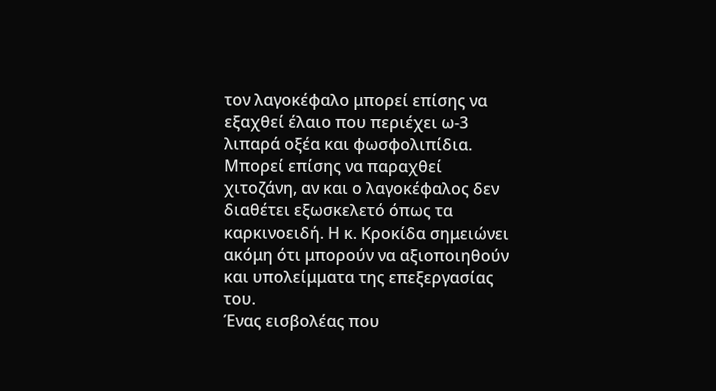τον λαγοκέφαλο μπορεί επίσης να εξαχθεί έλαιο που περιέχει ω-3 λιπαρά οξέα και φωσφολιπίδια. Μπορεί επίσης να παραχθεί χιτοζάνη, αν και ο λαγοκέφαλος δεν διαθέτει εξωσκελετό όπως τα καρκινοειδή. Η κ. Κροκίδα σημειώνει ακόμη ότι μπορούν να αξιοποιηθούν και υπολείμματα της επεξεργασίας του.
Ένας εισβολέας που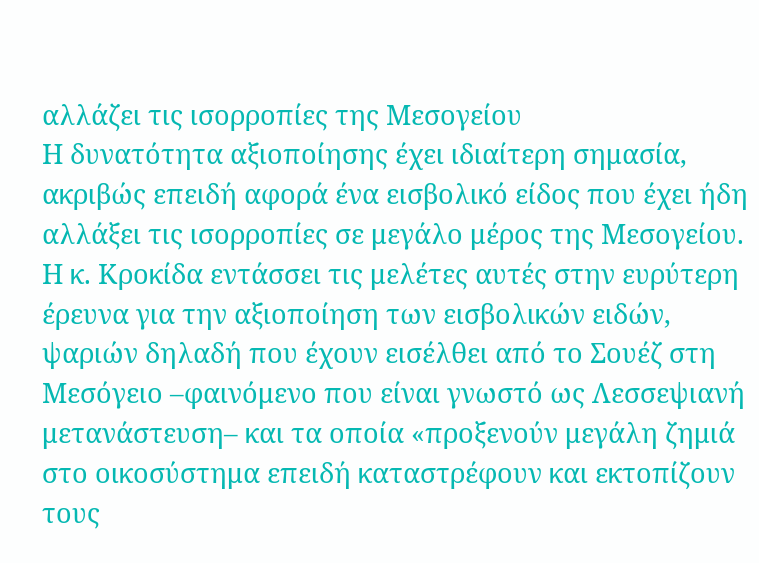αλλάζει τις ισορροπίες της Μεσογείου
Η δυνατότητα αξιοποίησης έχει ιδιαίτερη σημασία, ακριβώς επειδή αφορά ένα εισβολικό είδος που έχει ήδη αλλάξει τις ισορροπίες σε μεγάλο μέρος της Μεσογείου. Η κ. Κροκίδα εντάσσει τις μελέτες αυτές στην ευρύτερη έρευνα για την αξιοποίηση των εισβολικών ειδών, ψαριών δηλαδή που έχουν εισέλθει από το Σουέζ στη Μεσόγειο –φαινόμενο που είναι γνωστό ως Λεσσεψιανή μετανάστευση– και τα οποία «προξενούν μεγάλη ζημιά στο οικοσύστημα επειδή καταστρέφουν και εκτοπίζουν τους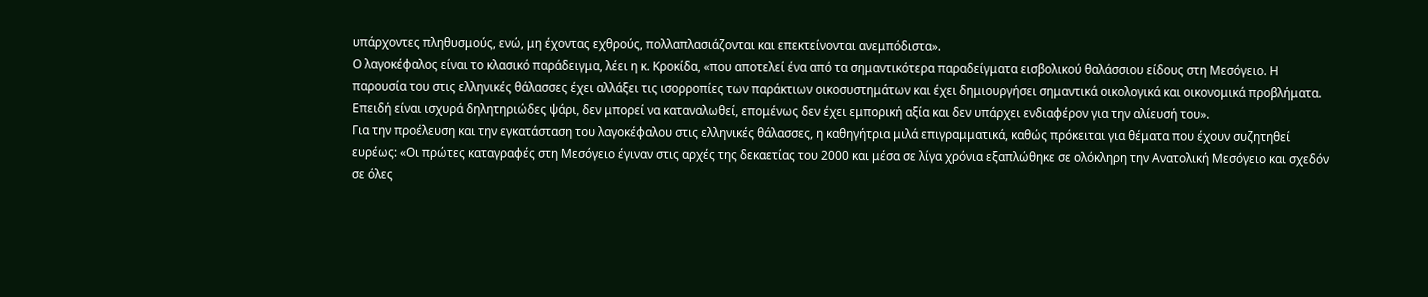υπάρχοντες πληθυσμούς, ενώ, μη έχοντας εχθρούς, πολλαπλασιάζονται και επεκτείνονται ανεμπόδιστα».
Ο λαγοκέφαλος είναι το κλασικό παράδειγμα, λέει η κ. Κροκίδα, «που αποτελεί ένα από τα σημαντικότερα παραδείγματα εισβολικού θαλάσσιου είδους στη Μεσόγειο. Η παρουσία του στις ελληνικές θάλασσες έχει αλλάξει τις ισορροπίες των παράκτιων οικοσυστημάτων και έχει δημιουργήσει σημαντικά οικολογικά και οικονομικά προβλήματα. Επειδή είναι ισχυρά δηλητηριώδες ψάρι, δεν μπορεί να καταναλωθεί, επομένως δεν έχει εμπορική αξία και δεν υπάρχει ενδιαφέρον για την αλίευσή του».
Για την προέλευση και την εγκατάσταση του λαγοκέφαλου στις ελληνικές θάλασσες, η καθηγήτρια μιλά επιγραμματικά, καθώς πρόκειται για θέματα που έχουν συζητηθεί ευρέως: «Οι πρώτες καταγραφές στη Μεσόγειο έγιναν στις αρχές της δεκαετίας του 2000 και μέσα σε λίγα χρόνια εξαπλώθηκε σε ολόκληρη την Ανατολική Μεσόγειο και σχεδόν σε όλες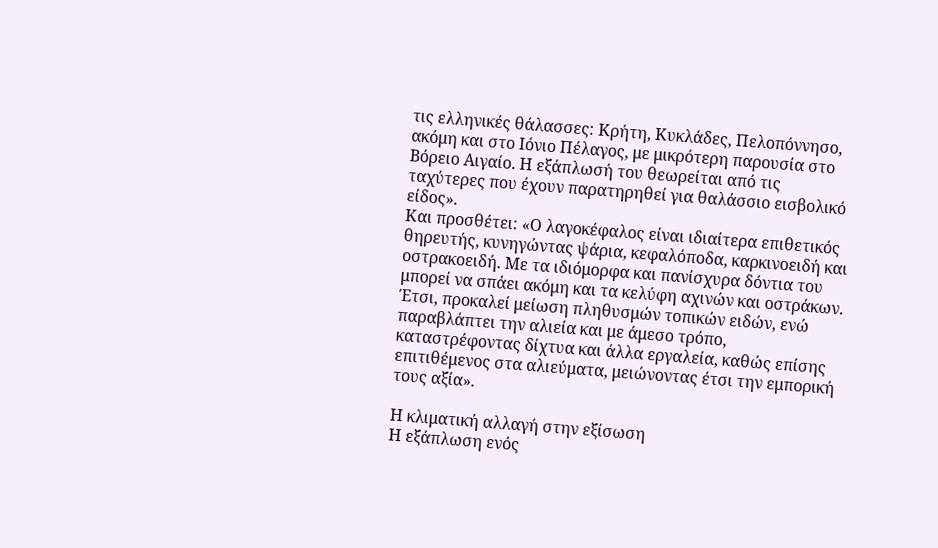τις ελληνικές θάλασσες: Κρήτη, Κυκλάδες, Πελοπόννησο, ακόμη και στο Ιόνιο Πέλαγος, με μικρότερη παρουσία στο Βόρειο Αιγαίο. Η εξάπλωσή του θεωρείται από τις ταχύτερες που έχουν παρατηρηθεί για θαλάσσιο εισβολικό είδος».
Και προσθέτει: «Ο λαγοκέφαλος είναι ιδιαίτερα επιθετικός θηρευτής, κυνηγώντας ψάρια, κεφαλόποδα, καρκινοειδή και οστρακοειδή. Με τα ιδιόμορφα και πανίσχυρα δόντια του μπορεί να σπάει ακόμη και τα κελύφη αχινών και οστράκων. Έτσι, προκαλεί μείωση πληθυσμών τοπικών ειδών, ενώ παραβλάπτει την αλιεία και με άμεσο τρόπο, καταστρέφοντας δίχτυα και άλλα εργαλεία, καθώς επίσης επιτιθέμενος στα αλιεύματα, μειώνοντας έτσι την εμπορική τους αξία».

Η κλιματική αλλαγή στην εξίσωση
Η εξάπλωση ενός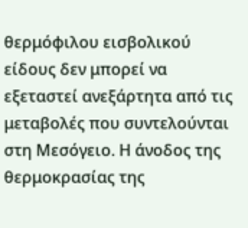θερμόφιλου εισβολικού είδους δεν μπορεί να εξεταστεί ανεξάρτητα από τις μεταβολές που συντελούνται στη Μεσόγειο. Η άνοδος της θερμοκρασίας της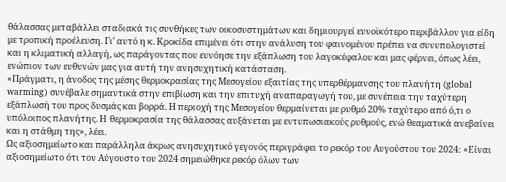θάλασσας μεταβάλλει σταδιακά τις συνθήκες των οικοσυστημάτων και δημιουργεί ευνοϊκότερο περιβάλλον για είδη με τροπική προέλευση. Γι’ αυτό η κ. Κροκίδα επιμένει ότι στην ανάλυση του φαινομένου πρέπει να συνυπολογιστεί και η κλιματική αλλαγή, ως παράγοντας που ευνόησε την εξάπλωση του λαγοκέφαλου και μας φέρνει, όπως λέει, ενώπιον των ευθυνών μας για αυτή την ανησυχητική κατάσταση.
«Πράγματι, η άνοδος της μέσης θερμοκρασίας της Μεσογείου εξαιτίας της υπερθέρμανσης του πλανήτη (global warming) συνέβαλε σημαντικά στην επιβίωση και την επιτυχή αναπαραγωγή του, με συνέπεια την ταχύτερη εξάπλωσή του προς δυσμάς και βορρά. Η περιοχή της Μεσογείου θερμαίνεται με ρυθμό 20% ταχύτερο από ό,τι ο υπόλοιπος πλανήτης. H θερμοκρασία της θάλασσας αυξάνεται με εντυπωσιακούς ρυθμούς, ενώ θεαματικά ανεβαίνει και η στάθμη της», λέει.
Ως αξιοσημείωτο και παράλληλα άκρως ανησυχητικό γεγονός περιγράφει το ρεκόρ του Αυγούστου του 2024: «Είναι αξιοσημείωτο ότι τον Αύγουστο του 2024 σημειώθηκε ρεκόρ όλων των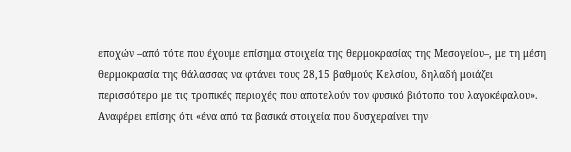εποχών –από τότε που έχουμε επίσημα στοιχεία της θερμοκρασίας της Μεσογείου–, με τη μέση θερμοκρασία της θάλασσας να φτάνει τους 28,15 βαθμούς Κελσίου, δηλαδή μοιάζει περισσότερο με τις τροπικές περιοχές που αποτελούν τον φυσικό βιότοπο του λαγοκέφαλου».
Αναφέρει επίσης ότι «ένα από τα βασικά στοιχεία που δυσχεραίνει την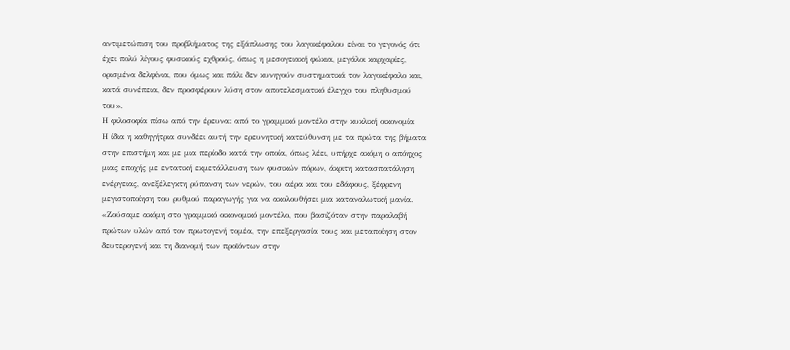αντιμετώπιση του προβλήματος της εξάπλωσης του λαγοκέφαλου είναι το γεγονός ότι έχει πολύ λίγους φυσικούς εχθρούς, όπως η μεσογειακή φώκια, μεγάλοι καρχαρίες, ορισμένα δελφίνια, που όμως και πάλι δεν κυνηγούν συστηματικά τον λαγοκέφαλο και, κατά συνέπεια, δεν προσφέρουν λύση στον αποτελεσματικό έλεγχο του πληθυσμού του».
Η φιλοσοφία πίσω από την έρευνα: από το γραμμικό μοντέλο στην κυκλική οικονομία
Η ίδια η καθηγήτρια συνδέει αυτή την ερευνητική κατεύθυνση με τα πρώτα της βήματα στην επιστήμη και με μια περίοδο κατά την οποία, όπως λέει, υπήρχε ακόμη ο απόηχος μιας εποχής με εντατική εκμετάλλευση των φυσικών πόρων, άκριτη κατασπατάληση ενέργειας, ανεξέλεγκτη ρύπανση των νερών, του αέρα και του εδάφους, ξέφρενη μεγιστοποίηση του ρυθμού παραγωγής για να ακολουθήσει μια καταναλωτική μανία.
«Ζούσαμε ακόμη στο γραμμικό οικονομικό μοντέλο, που βασιζόταν στην παραλαβή πρώτων υλών από τον πρωτογενή τομέα, την επεξεργασία τους και μεταποίηση στον δευτερογενή και τη διανομή των προϊόντων στην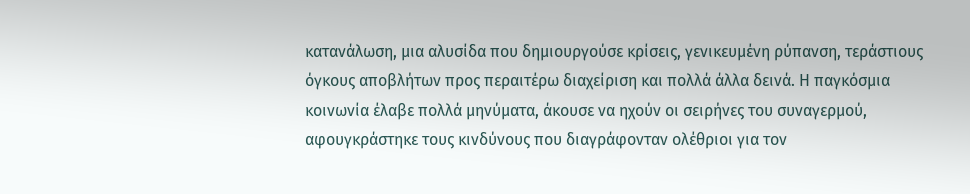κατανάλωση, μια αλυσίδα που δημιουργούσε κρίσεις, γενικευμένη ρύπανση, τεράστιους όγκους αποβλήτων προς περαιτέρω διαχείριση και πολλά άλλα δεινά. Η παγκόσμια κοινωνία έλαβε πολλά μηνύματα, άκουσε να ηχούν οι σειρήνες του συναγερμού, αφουγκράστηκε τους κινδύνους που διαγράφονταν ολέθριοι για τον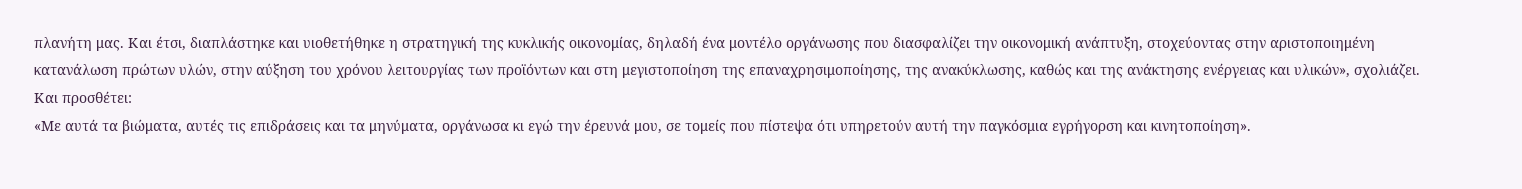πλανήτη μας. Και έτσι, διαπλάστηκε και υιοθετήθηκε η στρατηγική της κυκλικής οικονομίας, δηλαδή ένα μοντέλο οργάνωσης που διασφαλίζει την οικονομική ανάπτυξη, στοχεύοντας στην αριστοποιημένη κατανάλωση πρώτων υλών, στην αύξηση του χρόνου λειτουργίας των προϊόντων και στη μεγιστοποίηση της επαναχρησιμοποίησης, της ανακύκλωσης, καθώς και της ανάκτησης ενέργειας και υλικών», σχολιάζει. Και προσθέτει:
«Με αυτά τα βιώματα, αυτές τις επιδράσεις και τα μηνύματα, οργάνωσα κι εγώ την έρευνά μου, σε τομείς που πίστεψα ότι υπηρετούν αυτή την παγκόσμια εγρήγορση και κινητοποίηση».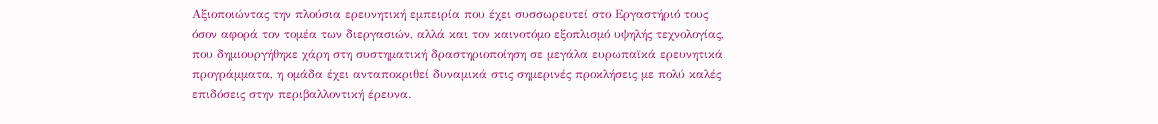Αξιοποιώντας την πλούσια ερευνητική εμπειρία που έχει συσσωρευτεί στο Εργαστήριό τους όσον αφορά τον τομέα των διεργασιών, αλλά και τον καινοτόμο εξοπλισμό υψηλής τεχνολογίας, που δημιουργήθηκε χάρη στη συστηματική δραστηριοποίηση σε μεγάλα ευρωπαϊκά ερευνητικά προγράμματα, η ομάδα έχει ανταποκριθεί δυναμικά στις σημερινές προκλήσεις με πολύ καλές επιδόσεις στην περιβαλλοντική έρευνα.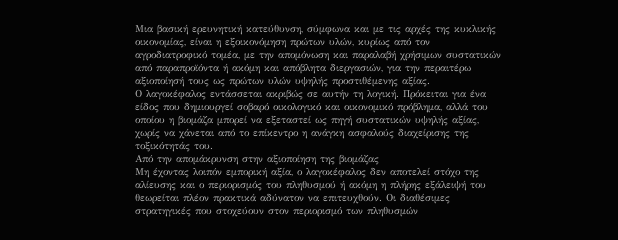Μια βασική ερευνητική κατεύθυνση, σύμφωνα και με τις αρχές της κυκλικής οικονομίας, είναι η εξοικονόμηση πρώτων υλών, κυρίως από τον αγροδιατροφικό τομέα, με την απομόνωση και παραλαβή χρήσιμων συστατικών από παραπροϊόντα ή ακόμη και απόβλητα διεργασιών, για την περαιτέρω αξιοποίησή τους ως πρώτων υλών υψηλής προστιθέμενης αξίας.
Ο λαγοκέφαλος εντάσσεται ακριβώς σε αυτήν τη λογική. Πρόκειται για ένα είδος που δημιουργεί σοβαρό οικολογικό και οικονομικό πρόβλημα, αλλά του οποίου η βιομάζα μπορεί να εξεταστεί ως πηγή συστατικών υψηλής αξίας, χωρίς να χάνεται από το επίκεντρο η ανάγκη ασφαλούς διαχείρισης της τοξικότητάς του.
Από την απομάκρυνση στην αξιοποίηση της βιομάζας
Μη έχοντας λοιπόν εμπορική αξία, ο λαγοκέφαλος δεν αποτελεί στόχο της αλίευσης και ο περιορισμός του πληθυσμού ή ακόμη η πλήρης εξάλειψή του θεωρείται πλέον πρακτικά αδύνατον να επιτευχθούν. Οι διαθέσιμες στρατηγικές που στοχεύουν στον περιορισμό των πληθυσμών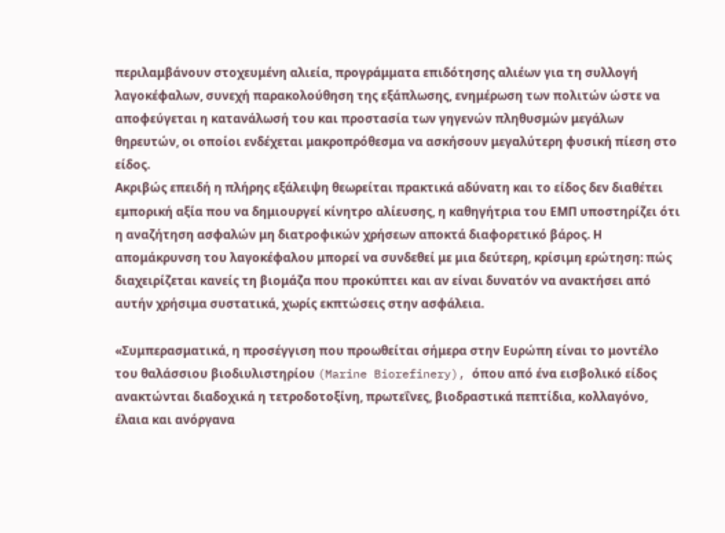περιλαμβάνουν στοχευμένη αλιεία, προγράμματα επιδότησης αλιέων για τη συλλογή λαγοκέφαλων, συνεχή παρακολούθηση της εξάπλωσης, ενημέρωση των πολιτών ώστε να αποφεύγεται η κατανάλωσή του και προστασία των γηγενών πληθυσμών μεγάλων θηρευτών, οι οποίοι ενδέχεται μακροπρόθεσμα να ασκήσουν μεγαλύτερη φυσική πίεση στο είδος.
Ακριβώς επειδή η πλήρης εξάλειψη θεωρείται πρακτικά αδύνατη και το είδος δεν διαθέτει εμπορική αξία που να δημιουργεί κίνητρο αλίευσης, η καθηγήτρια του ΕΜΠ υποστηρίζει ότι η αναζήτηση ασφαλών μη διατροφικών χρήσεων αποκτά διαφορετικό βάρος. Η απομάκρυνση του λαγοκέφαλου μπορεί να συνδεθεί με μια δεύτερη, κρίσιμη ερώτηση: πώς διαχειρίζεται κανείς τη βιομάζα που προκύπτει και αν είναι δυνατόν να ανακτήσει από αυτήν χρήσιμα συστατικά, χωρίς εκπτώσεις στην ασφάλεια.

«Συμπερασματικά, η προσέγγιση που προωθείται σήμερα στην Ευρώπη είναι το μοντέλο του θαλάσσιου βιοδιυλιστηρίου (Marine Biorefinery), όπου από ένα εισβολικό είδος ανακτώνται διαδοχικά η τετροδοτοξίνη, πρωτεΐνες, βιοδραστικά πεπτίδια, κολλαγόνο, έλαια και ανόργανα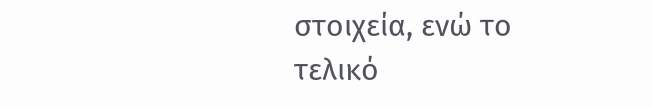στοιχεία, ενώ το τελικό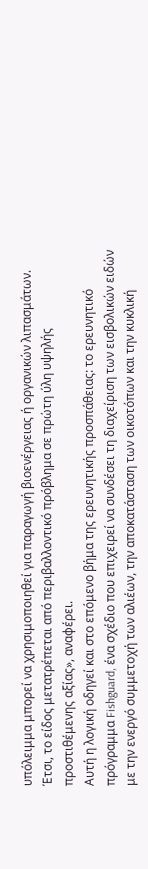υπόλειμμα μπορεί να χρησιμοποιηθεί για παραγωγή βιοενέργειας ή οργανικών λιπασμάτων. Έτσι, το είδος μετατρέπεται από περιβαλλοντικό πρόβλημα σε πρώτη ύλη υψηλής προστιθέμενης αξίας», αναφέρει.
Αυτή η λογική οδηγεί και στο επόμενο βήμα της ερευνητικής προσπάθειας: το ερευνητικό πρόγραμμα Fishguard, ένα σχέδιο που επιχειρεί να συνδέσει τη διαχείριση των εισβολικών ειδών με την ενεργό συμμετοχή των αλιέων, την αποκατάσταση των οικοτόπων και την κυκλική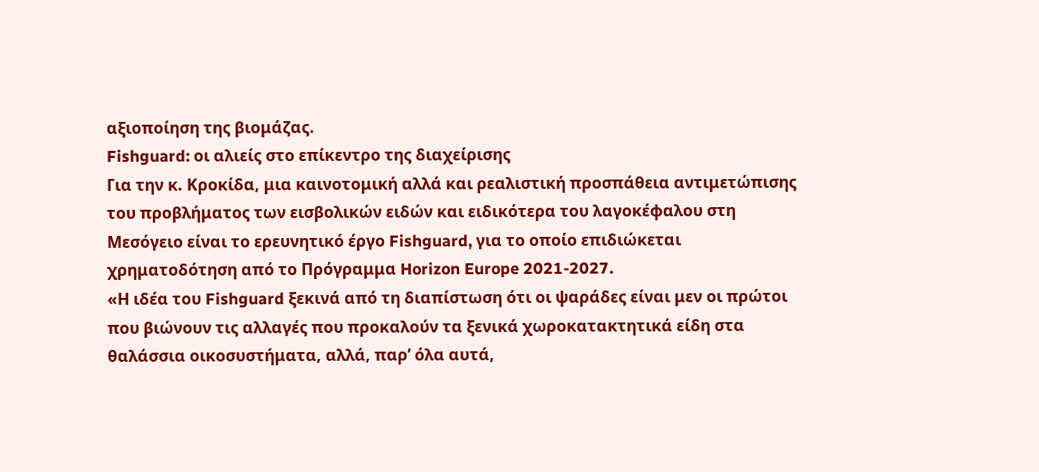αξιοποίηση της βιομάζας.
Fishguard: οι αλιείς στο επίκεντρο της διαχείρισης
Για την κ. Κροκίδα, μια καινοτομική αλλά και ρεαλιστική προσπάθεια αντιμετώπισης του προβλήματος των εισβολικών ειδών και ειδικότερα του λαγοκέφαλου στη Μεσόγειο είναι το ερευνητικό έργο Fishguard, για το οποίο επιδιώκεται χρηματοδότηση από το Πρόγραμμα Horizon Europe 2021-2027.
«Η ιδέα του Fishguard ξεκινά από τη διαπίστωση ότι οι ψαράδες είναι μεν οι πρώτοι που βιώνουν τις αλλαγές που προκαλούν τα ξενικά χωροκατακτητικά είδη στα θαλάσσια οικοσυστήματα, αλλά, παρ’ όλα αυτά,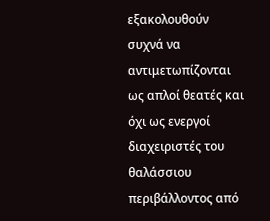εξακολουθούν συχνά να αντιμετωπίζονται ως απλοί θεατές και όχι ως ενεργοί διαχειριστές του θαλάσσιου περιβάλλοντος από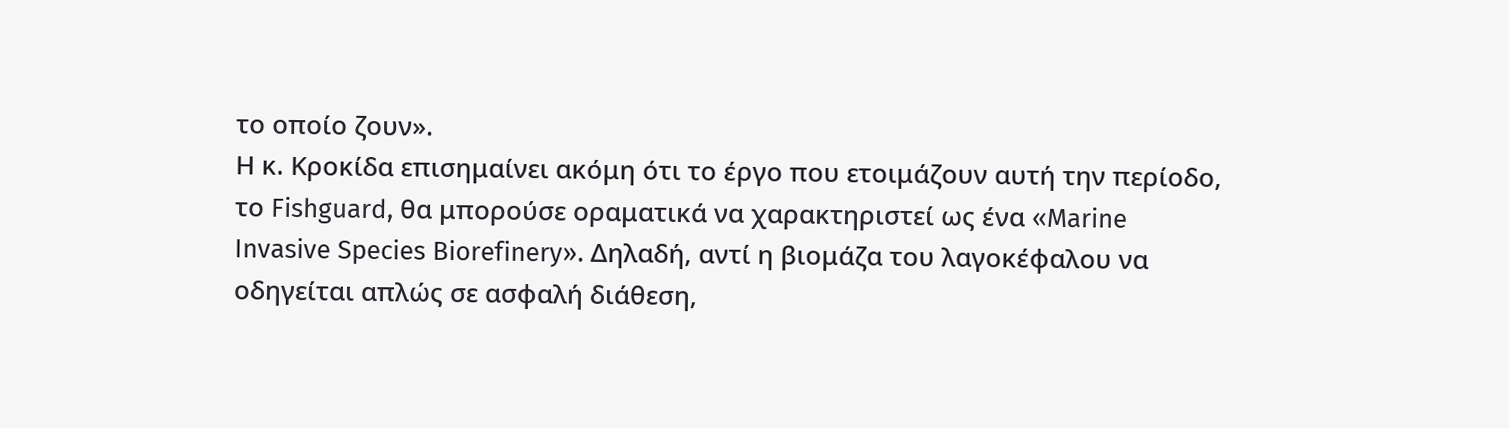το οποίο ζουν».
Η κ. Κροκίδα επισημαίνει ακόμη ότι το έργο που ετοιμάζουν αυτή την περίοδο, το Fishguard, θα μπορούσε οραματικά να χαρακτηριστεί ως ένα «Marine Invasive Species Biorefinery». Δηλαδή, αντί η βιομάζα του λαγοκέφαλου να οδηγείται απλώς σε ασφαλή διάθεση,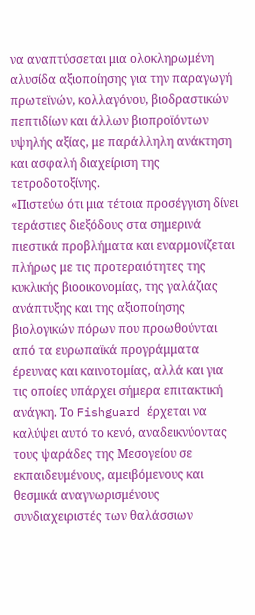να αναπτύσσεται μια ολοκληρωμένη αλυσίδα αξιοποίησης για την παραγωγή πρωτεϊνών, κολλαγόνου, βιοδραστικών πεπτιδίων και άλλων βιοπροϊόντων υψηλής αξίας, με παράλληλη ανάκτηση και ασφαλή διαχείριση της τετροδοτοξίνης.
«Πιστεύω ότι μια τέτοια προσέγγιση δίνει τεράστιες διεξόδους στα σημερινά πιεστικά προβλήματα και εναρμονίζεται πλήρως με τις προτεραιότητες της κυκλικής βιοοικονομίας, της γαλάζιας ανάπτυξης και της αξιοποίησης βιολογικών πόρων που προωθούνται από τα ευρωπαϊκά προγράμματα έρευνας και καινοτομίας, αλλά και για τις οποίες υπάρχει σήμερα επιτακτική ανάγκη. Το Fishguard έρχεται να καλύψει αυτό το κενό, αναδεικνύοντας τους ψαράδες της Μεσογείου σε εκπαιδευμένους, αμειβόμενους και θεσμικά αναγνωρισμένους συνδιαχειριστές των θαλάσσιων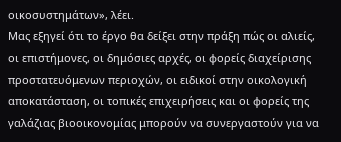οικοσυστημάτων», λέει.
Μας εξηγεί ότι το έργο θα δείξει στην πράξη πώς οι αλιείς, οι επιστήμονες, οι δημόσιες αρχές, οι φορείς διαχείρισης προστατευόμενων περιοχών, οι ειδικοί στην οικολογική αποκατάσταση, οι τοπικές επιχειρήσεις και οι φορείς της γαλάζιας βιοοικονομίας μπορούν να συνεργαστούν για να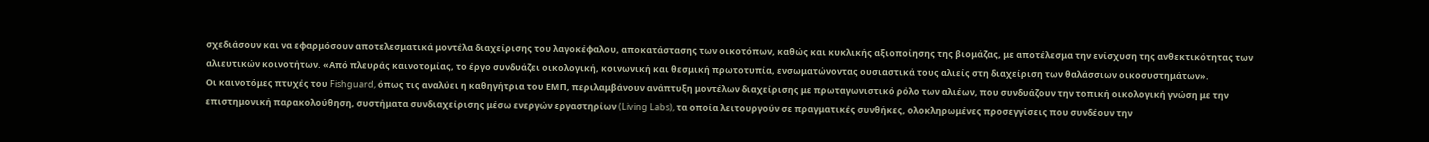σχεδιάσουν και να εφαρμόσουν αποτελεσματικά μοντέλα διαχείρισης του λαγοκέφαλου, αποκατάστασης των οικοτόπων, καθώς και κυκλικής αξιοποίησης της βιομάζας, με αποτέλεσμα την ενίσχυση της ανθεκτικότητας των αλιευτικών κοινοτήτων. «Από πλευράς καινοτομίας, το έργο συνδυάζει οικολογική, κοινωνική και θεσμική πρωτοτυπία, ενσωματώνοντας ουσιαστικά τους αλιείς στη διαχείριση των θαλάσσιων οικοσυστημάτων».
Οι καινοτόμες πτυχές του Fishguard, όπως τις αναλύει η καθηγήτρια του ΕΜΠ, περιλαμβάνουν ανάπτυξη μοντέλων διαχείρισης με πρωταγωνιστικό ρόλο των αλιέων, που συνδυάζουν την τοπική οικολογική γνώση με την επιστημονική παρακολούθηση, συστήματα συνδιαχείρισης μέσω ενεργών εργαστηρίων (Living Labs), τα οποία λειτουργούν σε πραγματικές συνθήκες, ολοκληρωμένες προσεγγίσεις που συνδέουν την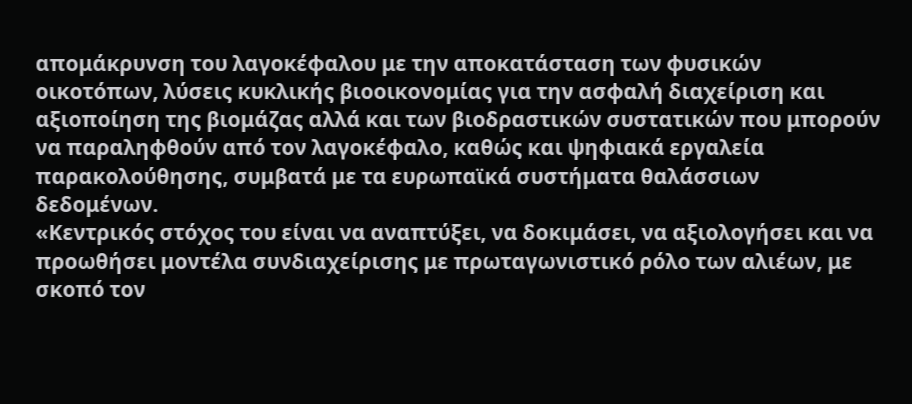απομάκρυνση του λαγοκέφαλου με την αποκατάσταση των φυσικών οικοτόπων, λύσεις κυκλικής βιοοικονομίας για την ασφαλή διαχείριση και αξιοποίηση της βιομάζας αλλά και των βιοδραστικών συστατικών που μπορούν να παραληφθούν από τον λαγοκέφαλο, καθώς και ψηφιακά εργαλεία παρακολούθησης, συμβατά με τα ευρωπαϊκά συστήματα θαλάσσιων δεδομένων.
«Κεντρικός στόχος του είναι να αναπτύξει, να δοκιμάσει, να αξιολογήσει και να προωθήσει μοντέλα συνδιαχείρισης με πρωταγωνιστικό ρόλο των αλιέων, με σκοπό τον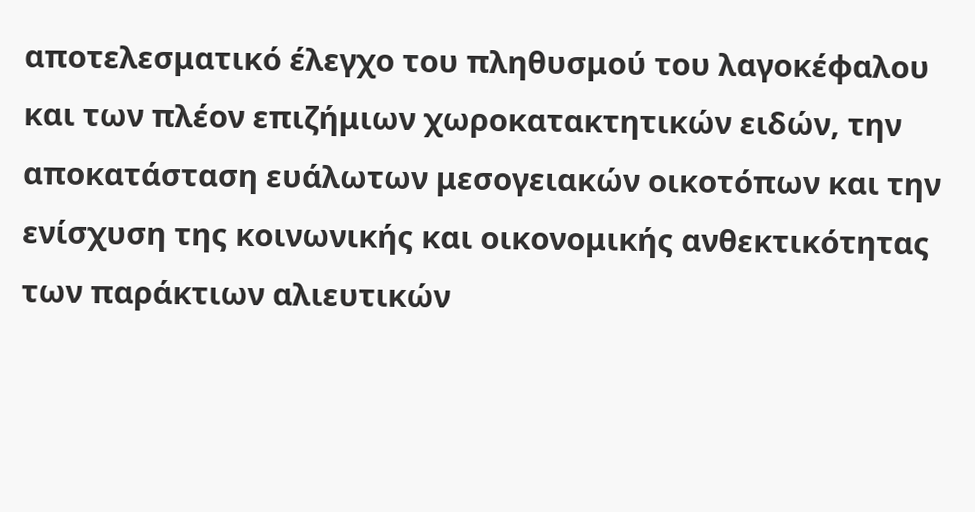αποτελεσματικό έλεγχο του πληθυσμού του λαγοκέφαλου και των πλέον επιζήμιων χωροκατακτητικών ειδών, την αποκατάσταση ευάλωτων μεσογειακών οικοτόπων και την ενίσχυση της κοινωνικής και οικονομικής ανθεκτικότητας των παράκτιων αλιευτικών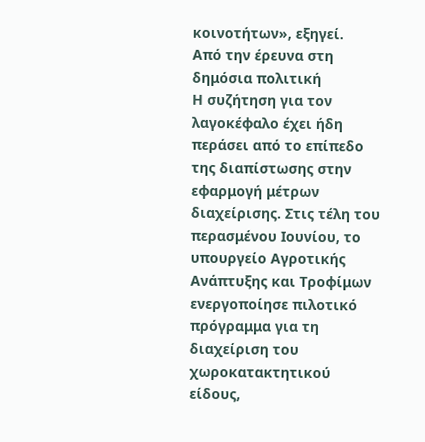κοινοτήτων», εξηγεί.
Από την έρευνα στη δημόσια πολιτική
Η συζήτηση για τον λαγοκέφαλο έχει ήδη περάσει από το επίπεδο της διαπίστωσης στην εφαρμογή μέτρων διαχείρισης. Στις τέλη του περασμένου Ιουνίου, το υπουργείο Αγροτικής Ανάπτυξης και Τροφίμων ενεργοποίησε πιλοτικό πρόγραμμα για τη διαχείριση του χωροκατακτητικού είδους,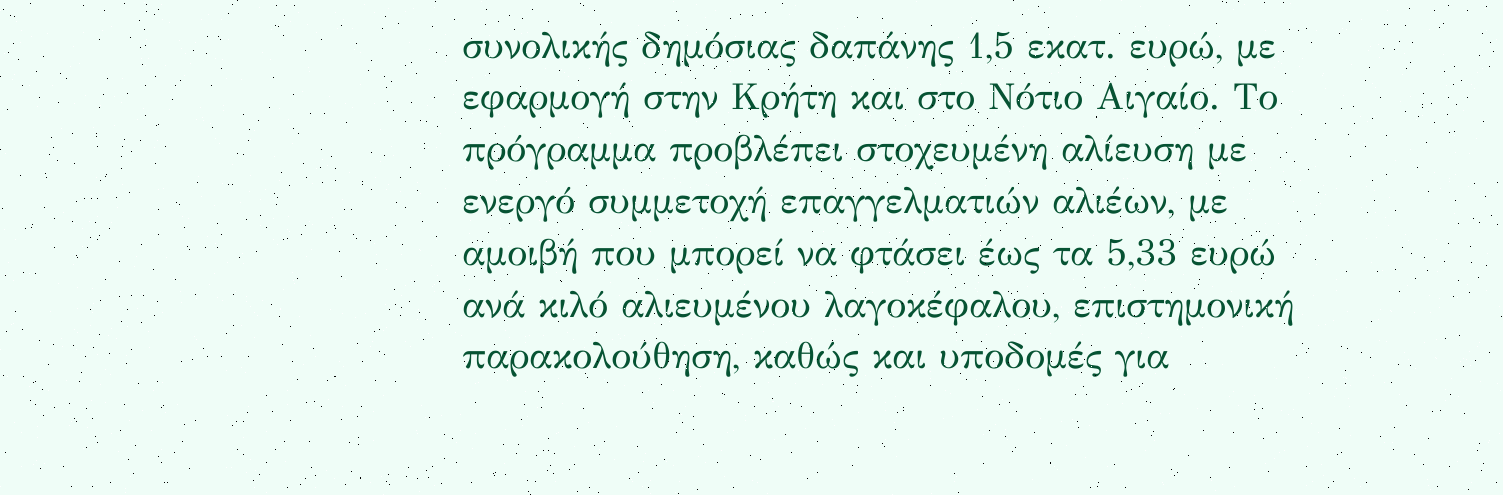συνολικής δημόσιας δαπάνης 1,5 εκατ. ευρώ, με εφαρμογή στην Κρήτη και στο Νότιο Αιγαίο. Το πρόγραμμα προβλέπει στοχευμένη αλίευση με ενεργό συμμετοχή επαγγελματιών αλιέων, με αμοιβή που μπορεί να φτάσει έως τα 5,33 ευρώ ανά κιλό αλιευμένου λαγοκέφαλου, επιστημονική παρακολούθηση, καθώς και υποδομές για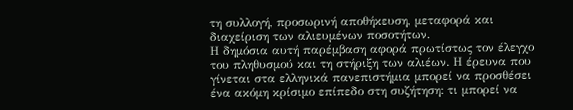τη συλλογή, προσωρινή αποθήκευση, μεταφορά και διαχείριση των αλιευμένων ποσοτήτων.
Η δημόσια αυτή παρέμβαση αφορά πρωτίστως τον έλεγχο του πληθυσμού και τη στήριξη των αλιέων. Η έρευνα που γίνεται στα ελληνικά πανεπιστήμια μπορεί να προσθέσει ένα ακόμη κρίσιμο επίπεδο στη συζήτηση: τι μπορεί να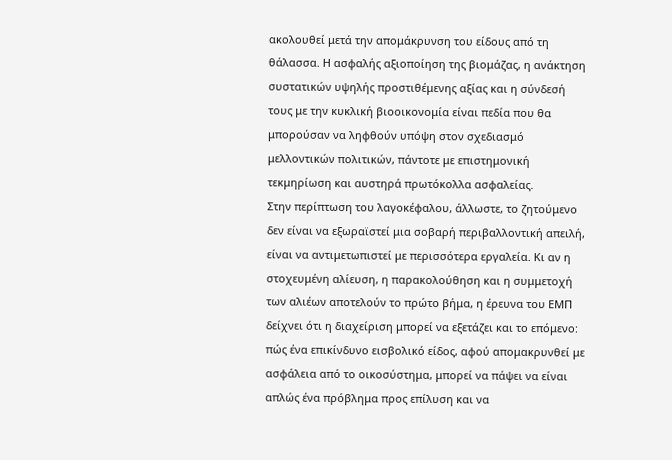ακολουθεί μετά την απομάκρυνση του είδους από τη θάλασσα. Η ασφαλής αξιοποίηση της βιομάζας, η ανάκτηση συστατικών υψηλής προστιθέμενης αξίας και η σύνδεσή τους με την κυκλική βιοοικονομία είναι πεδία που θα μπορούσαν να ληφθούν υπόψη στον σχεδιασμό μελλοντικών πολιτικών, πάντοτε με επιστημονική τεκμηρίωση και αυστηρά πρωτόκολλα ασφαλείας.
Στην περίπτωση του λαγοκέφαλου, άλλωστε, το ζητούμενο δεν είναι να εξωραϊστεί μια σοβαρή περιβαλλοντική απειλή, είναι να αντιμετωπιστεί με περισσότερα εργαλεία. Κι αν η στοχευμένη αλίευση, η παρακολούθηση και η συμμετοχή των αλιέων αποτελούν το πρώτο βήμα, η έρευνα του ΕΜΠ δείχνει ότι η διαχείριση μπορεί να εξετάζει και το επόμενο: πώς ένα επικίνδυνο εισβολικό είδος, αφού απομακρυνθεί με ασφάλεια από το οικοσύστημα, μπορεί να πάψει να είναι απλώς ένα πρόβλημα προς επίλυση και να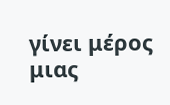γίνει μέρος μιας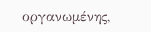οργανωμένης,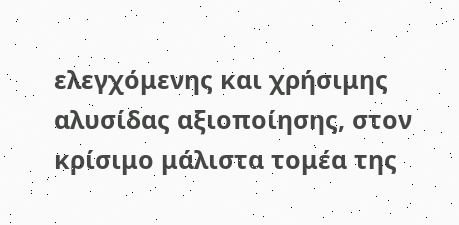ελεγχόμενης και χρήσιμης αλυσίδας αξιοποίησης, στον κρίσιμο μάλιστα τομέα της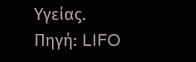Υγείας.
Πηγή: LIFO